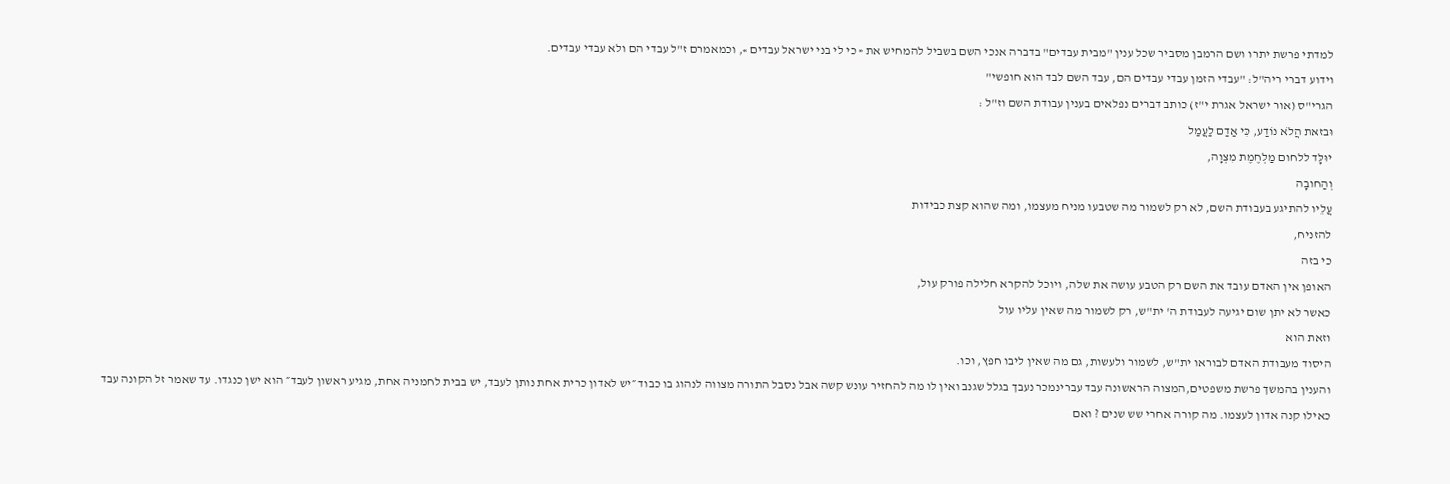למדתי פרשת יתרו ושם הרמבן מסביר שכל ענין "מבית עבדים" בדברה אנכי השם בשביל להמחיש את « כי לי בני ישראל עבדים », וכמאמרם ז"ל עבדי הם ולא עבדי עבדים.
וידוע דברי ריה"ל: "עבדי הזמן עבדי עבדים הם, עבד השם לבד הוא חופשי"
הגרי"ס (אור ישראל אגרת י"ז) כותב דברים נפלאים בענין עבודת השם וז"ל :
וּבזאּת הֲלֹא נוֹדַע, כִּי אַדַם לַעֲמַל
יוּלָּד ללחום מַלְחֶמֶת מִצְוָה,
וְהַחובָה
עֲלֵיו להתיגע בעבודת השם, לא רק לשמור מה שטבעו מניח מעצמו, ומה שהוא קצת כבידות
להזניח,
כי בזה
האופן אין האדם עובד את השם רק הטבע עושה את שלה, ויוכל להקרא חלילה פורק עול,
כאשר לא יתן שום יגיעה לעבודת ה' ית"ש, רק לשמור מה שאין עליו עול
וזאת הוא
היסוד מעבודת האדם לבוראו ית"ש, לשמור ולעשות, גם מה שאין ליבו חפץ, וכו.
והענין בהמשך פרשת משפטים,המצוה הראשונה עבד עברינמכר נעבך בגלל שגנב ואין לו מה להחזיר עונש קשה אבל נסבל התורה מצווה לנהוג בו כבוד ״יש לאדון כרית אחת נותן לעבד, יש בבית לחמניה אחת, מגיע ראשון לעבד״ הוא ישן כנגדו. עד שאמר זל הקונה עבד כאילו קנה אדון לעצמו. מה קורה אחרי שש שנים ? ואם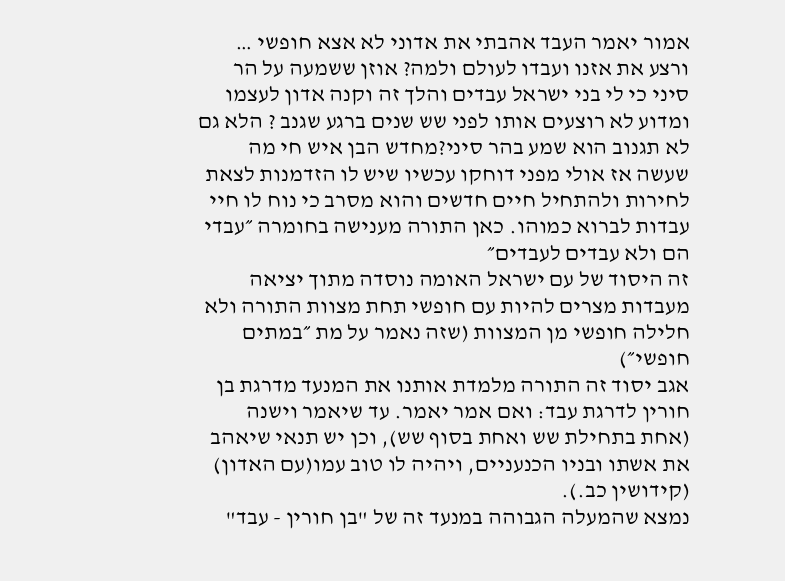אמור יאמר העבד אהבתי את אדוני לא אצא חופשי … ורצע את אזנו ועבדו לעולם ולמה? אוזן ששמעה על הר סיני כי לי בני ישראל עבדים והלך זה וקנה אדון לעצמו ומדוע לא רוצעים אותו לפני שש שנים ברגע שגנב ? הלא גם לא תגנוב הוא שמע בהר סיני?מחדש הבן איש חי מה שעשה אז אולי מפני דוחקו עכשיו שיש לו הזדמנות לצאת לחירות ולהתחיל חיים חדשים והוא מסרב כי נוח לו חיי עבדות לברוא כמוהו. כאן התורה מענישה בחומרה ״עבדי הם ולא עבדים לעבדים״
זה היסוד של עם ישראל האומה נוסדה מתוך יציאה מעבדות מצרים להיות עם חופשי תחת מצוות התורה ולא חלילה חופשי מן המצוות (שזה נאמר על מת ״במתים חופשי״)
אגב יסוד זה התורה מלמדת אותנו את המנעד מדרגת בן חורין לדרגת עבד: ואם אמר יאמר. עד שיאמר וישנה (אחת בתחילת שש ואחת בסוף שש), וכן יש תנאי שיאהב את אשתו ובניו הכנעניים, ויהיה לו טוב עמו(עם האדון) (קידושין כב.).
נמצא שהמעלה הגבוהה במנעד זה של "בן חורין - עבד"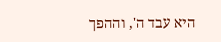היא עבד ה', וההפך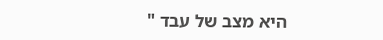היא מצב של עבד "